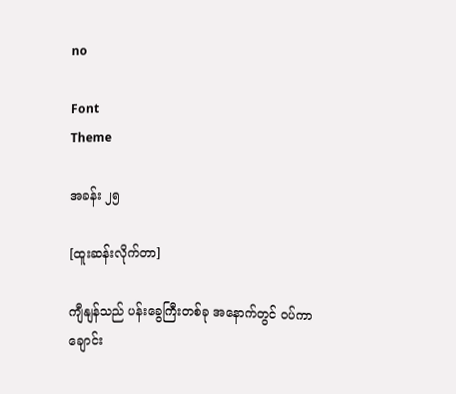no

Font
Theme

အခန်း ၂၅

[ထူးဆန်းလိုက်တာ]

ကျီနျန်သည် ပန်းခွေကြီးတစ်ခု အနောက်တွင် ဝပ်ကာ ချောင်း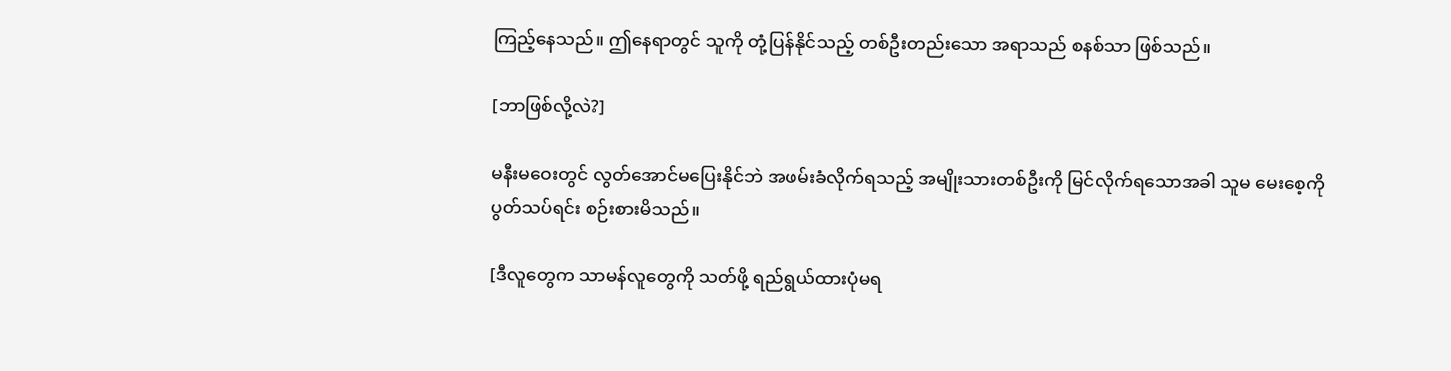ကြည့်နေသည်။ ဤနေရာတွင် သူကို တုံ့ပြန်နိုင်သည့် တစ်ဦးတည်းသော အရာသည် စနစ်သာ ဖြစ်သည်။

[ဘာဖြစ်လို့လဲ?]

မနီးမဝေးတွင် လွတ်အောင်မပြေးနိုင်ဘဲ အဖမ်းခံလိုက်ရသည့် အမျိုးသားတစ်ဦးကို မြင်လိုက်ရသောအခါ သူမ မေးစေ့ကို ပွတ်သပ်ရင်း စဉ်းစားမိသည်။

[ဒီလူတွေက သာမန်လူတွေကို သတ်ဖို့ ရည်ရွယ်ထားပုံမရ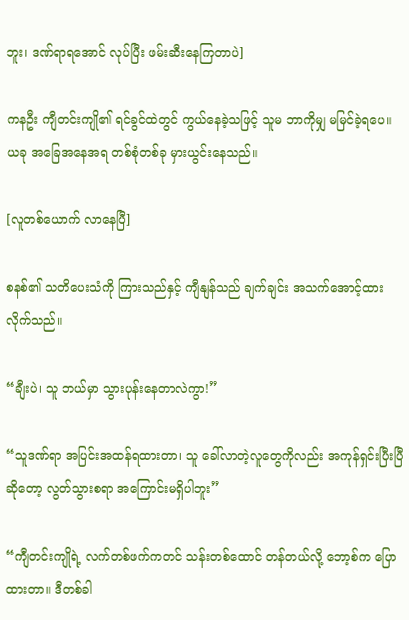ဘူး၊ ဒဏ်ရာရအောင် လုပ်ပြီး ဖမ်းဆီးနေကြတာပဲ]

ကနဦး ကျီတင်းကျို၏ ရင်ခွင်ထဲတွင် ကွယ်နေခဲ့သဖြင့် သူမ ဘာကိုမျှ မမြင်ခဲ့ရပေ။ ယခု အခြေအနေအရ တစ်စုံတစ်ခု မှားယွင်းနေသည်။

[လူတစ်ယောက် လာနေပြီ]

စနစ်၏ သတိပေးသံကို ကြားသည်နှင့် ကျီနျန်သည် ချက်ချင်း အသက်အောင့်ထားလိုက်သည်။

“ချီးပဲ၊ သူ ဘယ်မှာ သွားပုန်းနေတာလဲကွာ!”

“သူဒဏ်ရာ အပြင်းအထန်ရထားတာ၊ သူ ခေါ်လာတဲ့လူတွေကိုလည်း အကုန်ရှင်းပြီးပြီဆိုတော့ လွတ်သွားစရာ အကြောင်းမရှိပါဘူး”

“ကျီတင်းကျိုရဲ့ လက်တစ်ဖက်ကတင် သန်းတစ်ထောင် တန်တယ်လို့ ဘော့စ်က ပြောထားတာ။ ဒီတစ်ခါ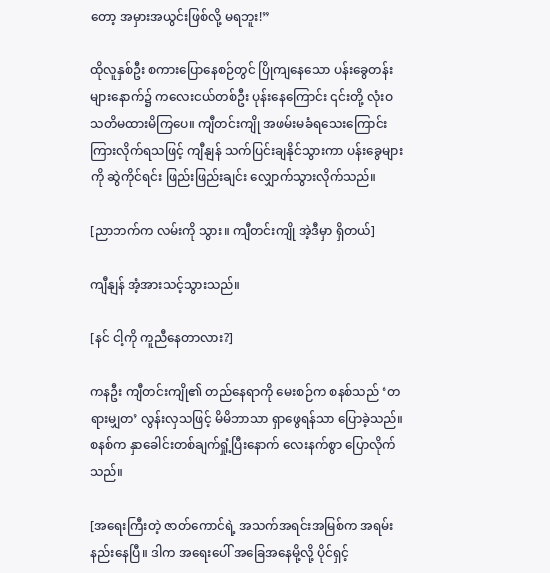တော့ အမှားအယွင်းဖြစ်လို့ မရဘူး!”

ထိုလူနှစ်ဦး စကားပြောနေစဉ်တွင် ပြိုကျနေသော ပန်းခွေတန်းများနောက်၌ ကလေးငယ်တစ်ဦး ပုန်းနေကြောင်း ၎င်းတို့ လုံးဝ သတိမထားမိကြပေ။ ကျီတင်းကျို အဖမ်းမခံရသေးကြောင်း ကြားလိုက်ရသဖြင့် ကျီနျန် သက်ပြင်းချနိုင်သွားကာ ပန်းခွေများကို ဆွဲကိုင်ရင်း ဖြည်းဖြည်းချင်း လျှောက်သွားလိုက်သည်။

[ညာဘက်က လမ်းကို သွား။ ကျီတင်းကျို အဲ့ဒီမှာ ရှိတယ်]

ကျီနျန် အံ့အားသင့်သွားသည်။

[နင် ငါ့ကို ကူညီနေတာလား?]

ကနဦး ကျီတင်းကျို၏ တည်နေရာကို မေးစဉ်က စနစ်သည် ‘တရားမျှတ’ လွန်းလှသဖြင့် မိမိဘာသာ ရှာဖွေရန်သာ ပြောခဲ့သည်။ စနစ်က နှာခေါင်းတစ်ချက်ရှုံ့ပြီးနောက် လေးနက်စွာ ပြောလိုက်သည်။

[အရေးကြီးတဲ့ ဇာတ်ကောင်ရဲ့ အသက်အရင်းအမြစ်က အရမ်းနည်းနေပြီ။ ဒါက အရေးပေါ် အခြေအနေမို့လို့ ပိုင်ရှင့်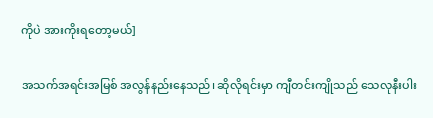ကိုပဲ အားကိုးရတော့မယ်]

အသက်အရင်းအမြစ် အလွန်နည်းနေသည်၊ ဆိုလိုရင်းမှာ ကျီတင်းကျိုသည် သေလုနီးပါး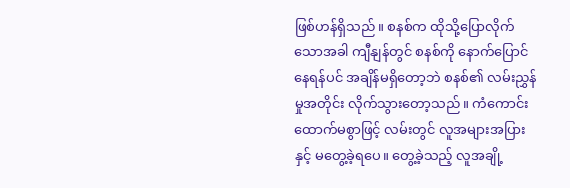ဖြစ်ဟန်ရှိသည်။ စနစ်က ထိုသို့ပြောလိုက်သောအခါ ကျီနျန်တွင် စနစ်ကို နောက်ပြောင်နေရန်ပင် အချိန်မရှိတော့ဘဲ စနစ်၏ လမ်းညွှန်မှုအတိုင်း လိုက်သွားတော့သည်။ ကံကောင်းထောက်မစွာဖြင့် လမ်းတွင် လူအများအပြားနှင့် မတွေ့ခဲ့ရပေ။ တွေ့ခဲ့သည့် လူအချို့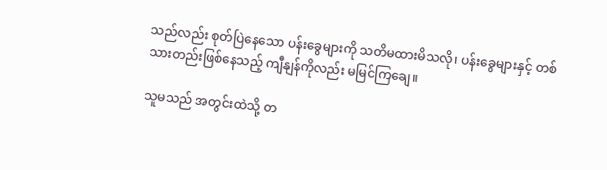သည်လည်း စုတ်ပြဲနေသော ပန်းခွေများကို သတိမထားမိသလို၊ ပန်းခွေများနှင့် တစ်သားတည်းဖြစ်နေသည့် ကျီနျန်ကိုလည်း မမြင်ကြချေ။

သူမသည် အတွင်းထဲသို့ တ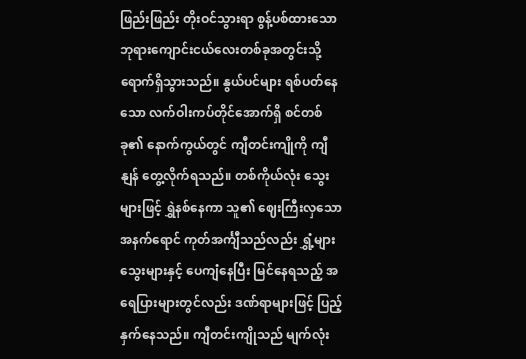ဖြည်းဖြည်း တိုးဝင်သွားရာ စွန့်ပစ်ထားသော ဘုရားကျောင်းငယ်လေးတစ်ခုအတွင်းသို့ ရောက်ရှိသွားသည်။ နွယ်ပင်များ ရစ်ပတ်နေသော လက်ဝါးကပ်တိုင်အောက်ရှိ စင်တစ်ခု၏ နောက်ကွယ်တွင် ကျီတင်းကျိုကို ကျီနျန် တွေ့လိုက်ရသည်။ တစ်ကိုယ်လုံး သွေးများဖြင့် ရွှဲနစ်နေကာ သူ၏ ဈေးကြီးလှသော အနက်ရောင် ကုတ်အင်္ကျီသည်လည်း ရွှံ့များ သွေးများနှင့် ပေကျံနေပြီး မြင်နေရသည့် အရေပြားများတွင်လည်း ဒဏ်ရာများဖြင့် ပြည့်နှက်နေသည်။ ကျီတင်းကျိုသည် မျက်လုံး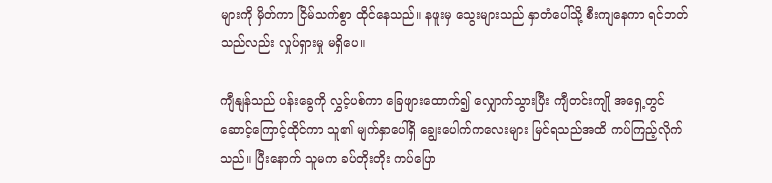များကို မှိတ်ကာ ငြိမ်သက်စွာ ထိုင်နေသည်။ နဖူးမှ သွေးများသည် နှာတံပေါ်သို့ စီးကျနေကာ ရင်ဘတ်သည်လည်း လှုပ်ရှားမှု မရှိပေ။

ကျီနျန်သည် ပန်းခွေကို လွှင့်ပစ်ကာ ခြေဖျားထောက်၍ လျှောက်သွားပြီး ကျီတင်းကျို အရှေ့တွင် ဆောင့်ကြောင့်ထိုင်ကာ သူ၏ မျက်နှာပေါ်ရှိ ချွေးပေါက်ကလေးများ မြင်ရသည်အထိ ကပ်ကြည့်လိုက်သည်။ ပြီးနောက် သူမက ခပ်တိုးတိုး ကပ်ပြော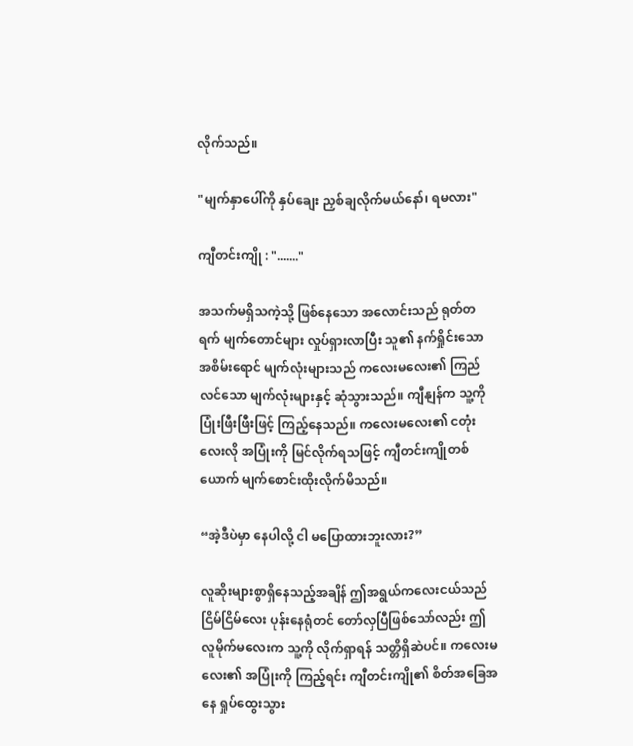လိုက်သည်။

"မျက်နှာပေါ်ကို နှပ်ချေး ညှစ်ချလိုက်မယ်နော်၊ ရမလား"

ကျီတင်းကျို : "......."

အသက်မရှိသကဲ့သို့ ဖြစ်နေသော အလောင်းသည် ရုတ်တရက် မျက်တောင်များ လှုပ်ရှားလာပြီး သူ၏ နက်ရှိုင်းသော အစိမ်းရောင် မျက်လုံးများသည် ကလေးမလေး၏ ကြည်လင်သော မျက်လုံးများနှင့် ဆုံသွားသည်။ ကျီနျန်က သူ့ကို ပြုံးဖြီးဖြီးဖြင့် ကြည့်နေသည်။ ကလေးမလေး၏ ငတုံးလေးလို အပြုံးကို မြင်လိုက်ရသဖြင့် ကျီတင်းကျိုတစ်ယောက် မျက်စောင်းထိုးလိုက်မိသည်။

“အဲ့ဒီပဲမှာ နေပါလို့ ငါ မပြောထားဘူးလား?”

လူဆိုးများစွာရှိနေသည့်အချိန် ဤအရွယ်ကလေးငယ်သည် ငြိမ်ငြိမ်လေး ပုန်းနေရုံတင် တော်လှပြီဖြစ်သော်လည်း ဤလူမိုက်မလေးက သူ့ကို လိုက်ရှာရန် သတ္တိရှိဆဲပင်။ ကလေးမလေး၏ အပြုံးကို ကြည့်ရင်း ကျီတင်းကျို၏ စိတ်အခြေအနေ ရှုပ်ထွေးသွား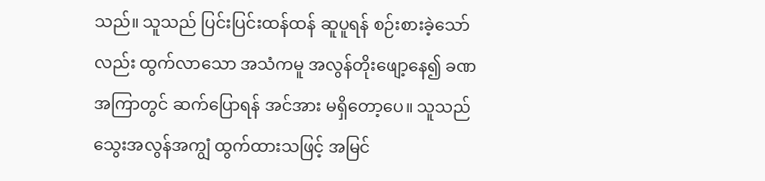သည်။ သူသည် ပြင်းပြင်းထန်ထန် ဆူပူရန် စဉ်းစားခဲ့သော်လည်း ထွက်လာသော အသံကမူ အလွန်တိုးဖျော့နေ၍ ခဏအကြာတွင် ဆက်ပြောရန် အင်အား မရှိတော့ပေ။ သူသည် သွေးအလွန်အကျွံ ထွက်ထားသဖြင့် အမြင်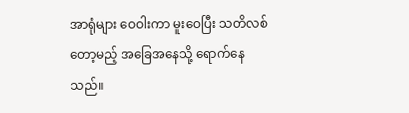အာရုံများ ဝေဝါးကာ မူးဝေပြီး သတိလစ်တော့မည့် အခြေအနေသို့ ရောက်နေသည်။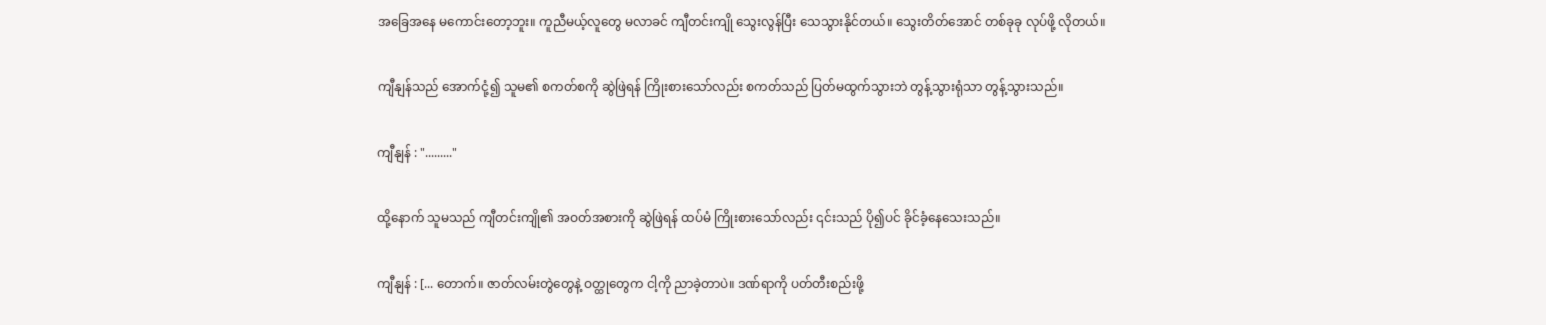အခြေအနေ မကောင်းတော့ဘူး။ ကူညီမယ့်လူတွေ မလာခင် ကျီတင်းကျို သွေးလွန်ပြီး သေသွားနိုင်တယ်။ သွေးတိတ်အောင် တစ်ခုခု လုပ်ဖို့ လိုတယ်။

ကျီနျန်သည် အောက်ငုံ့၍ သူမ၏ စကတ်စကို ဆွဲဖြဲရန် ကြိုးစားသော်လည်း စကတ်သည် ပြတ်မထွက်သွားဘဲ တွန့်သွားရုံသာ တွန့်သွားသည်။

ကျီနျန် : "........."

ထို့နောက် သူမသည် ကျီတင်းကျို၏ အဝတ်အစားကို ဆွဲဖြဲရန် ထပ်မံ ကြိုးစားသော်လည်း ၎င်းသည် ပို၍ပင် ခိုင်ခံ့နေသေးသည်။

ကျီနျန် : [... တောက်။ ဇာတ်လမ်းတွဲတွေနဲ့ ဝတ္ထုတွေက ငါ့ကို ညာခဲ့တာပဲ။ ဒဏ်ရာကို ပတ်တီးစည်းဖို့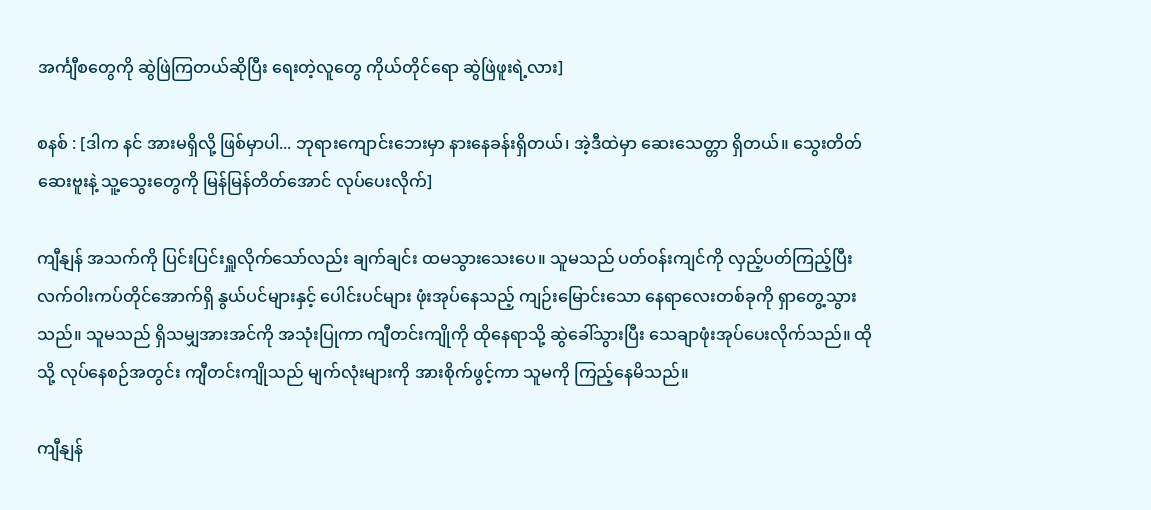အင်္ကျီစတွေကို ဆွဲဖြဲကြတယ်ဆိုပြီး ရေးတဲ့လူတွေ ကိုယ်တိုင်ရော ဆွဲဖြဲဖူးရဲ့လား]

စနစ် : [ဒါက နင် အားမရှိလို့ ဖြစ်မှာပါ... ဘုရားကျောင်းဘေးမှာ နားနေခန်းရှိတယ်၊ အဲ့ဒီထဲမှာ ဆေးသေတ္တာ ရှိတယ်။ သွေးတိတ်ဆေးဗူးနဲ့ သူ့သွေးတွေကို မြန်မြန်တိတ်အောင် လုပ်ပေးလိုက်]

ကျီနျန် အသက်ကို ပြင်းပြင်းရှူလိုက်သော်လည်း ချက်ချင်း ထမသွားသေးပေ။ သူမသည် ပတ်ဝန်းကျင်ကို လှည့်ပတ်ကြည့်ပြီး လက်ဝါးကပ်တိုင်အောက်ရှိ နွယ်ပင်များနှင့် ပေါင်းပင်များ ဖုံးအုပ်နေသည့် ကျဉ်းမြောင်းသော နေရာလေးတစ်ခုကို ရှာတွေ့သွားသည်။ သူမသည် ရှိသမျှအားအင်ကို အသုံးပြုကာ ကျီတင်းကျိုကို ထိုနေရာသို့ ဆွဲခေါ်သွားပြီး သေချာဖုံးအုပ်ပေးလိုက်သည်။ ထိုသို့ လုပ်နေစဉ်အတွင်း ကျီတင်းကျိုသည် မျက်လုံးများကို အားစိုက်ဖွင့်ကာ သူမကို ကြည့်နေမိသည်။

ကျီနျန်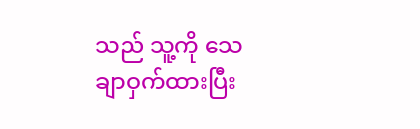သည် သူ့ကို သေချာဝှက်ထားပြီး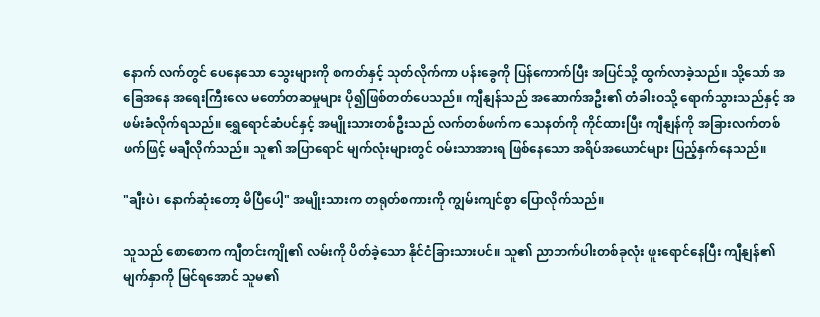နောက် လက်တွင် ပေနေသော သွေးများကို စကတ်နှင့် သုတ်လိုက်ကာ ပန်းခွေကို ပြန်ကောက်ပြီး အပြင်သို့ ထွက်လာခဲ့သည်။ သို့သော် အခြေအနေ အရေးကြီးလေ မတော်တဆမှုများ ပို၍ဖြစ်တတ်ပေသည်။ ကျီနျန်သည် အဆောက်အဦး၏ တံခါးဝသို့ ရောက်သွားသည်နှင့် အဖမ်းခံလိုက်ရသည်။ ရွှေရောင်ဆံပင်နှင့် အမျိုးသားတစ်ဦးသည် လက်တစ်ဖက်က သေနတ်ကို ကိုင်ထားပြီး ကျီနျန်ကို အခြားလက်တစ်ဖက်ဖြင့် မချီလိုက်သည်။ သူ၏ အပြာရောင် မျက်လုံးများတွင် ဝမ်းသာအားရ ဖြစ်နေသော အရိပ်အယောင်များ ပြည့်နှက်နေသည်။

"ချီးပဲ၊ နောက်ဆုံးတော့ မိပြီပေါ့" အမျိုးသားက တရုတ်စကားကို ကျွမ်းကျင်စွာ ပြောလိုက်သည်။

သူသည် စောစောက ကျီတင်းကျို၏ လမ်းကို ပိတ်ခဲ့သော နိုင်ငံခြားသားပင်။ သူ၏ ညာဘက်ပါးတစ်ခုလုံး ဖူးရောင်နေပြီး ကျီနျန်၏ မျက်နှာကို မြင်ရအောင် သူမ၏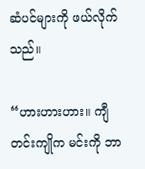ဆံပင်များကို ဖယ်လိုက်သည်။

“ဟားဟားဟား။ ကျီတင်းကျိုက မင်းကို ဘာ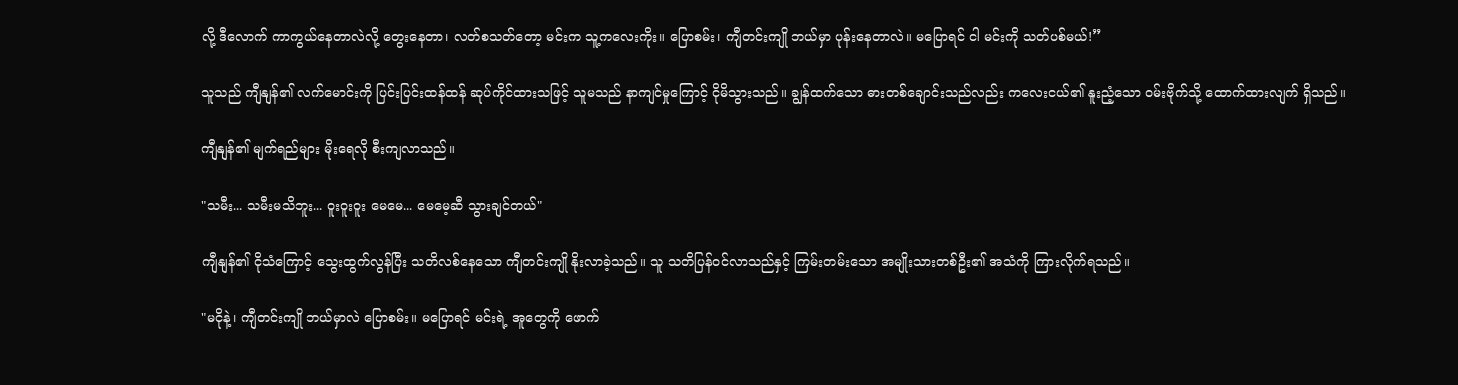လို့ ဒီလောက် ကာကွယ်နေတာလဲလို့ တွေးနေတာ၊ လတ်စသတ်တော့ မင်းက သူ့ကလေးကိုး။ ပြောစမ်း၊ ကျီတင်းကျို ဘယ်မှာ ပုန်းနေတာလဲ။ မပြောရင် ငါ မင်းကို သတ်ပစ်မယ်!”

သူသည် ကျီနျန်၏ လက်မောင်းကို ပြင်းပြင်းထန်ထန် ဆုပ်ကိုင်ထားသဖြင့် သူမသည် နာကျင်မှုကြောင့် ငိုမိသွားသည်။ ချွန်ထက်သော ဓားတစ်ချောင်းသည်လည်း ကလေးငယ်၏ နူးညံ့သော ဝမ်းဗိုက်သို့ ထောက်ထားလျက် ရှိသည်။

ကျီနျန်၏ မျက်ရည်များ မိုးရေလို စီးကျလာသည်။

"သမီး... သမီးမသိဘူး... ဝူးဝူးဝူး မေမေ... မေမေ့ဆီ သွားချင်တယ်"

ကျီနျန်၏ ငိုသံကြောင့် သွေးထွက်လွန်ပြီး သတိလစ်နေသော ကျီတင်းကျို နိုးလာခဲ့သည်။ သူ သတိပြန်ဝင်လာသည်နှင့် ကြမ်းတမ်းသော အမျိုးသားတစ်ဦး၏ အသံကို ကြားလိုက်ရသည်။

"မငိုနဲ့၊ ကျီတင်းကျို ဘယ်မှာလဲ ပြောစမ်း။ မပြောရင် မင်းရဲ့ အူတွေကို ဖောက်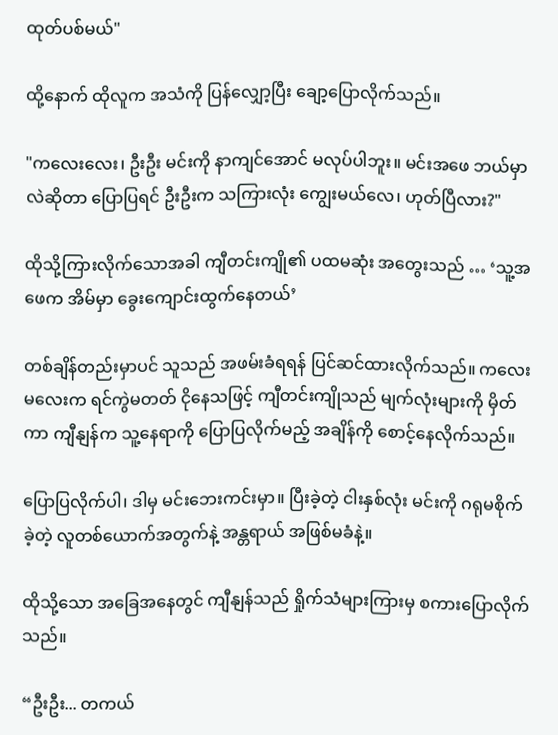ထုတ်ပစ်မယ်"

ထို့နောက် ထိုလူက အသံကို ပြန်လျှော့ပြီး ချော့ပြောလိုက်သည်။

"ကလေးလေး၊ ဦးဦး မင်းကို နာကျင်အောင် မလုပ်ပါဘူး။ မင်းအဖေ ဘယ်မှာလဲဆိုတာ ပြောပြရင် ဦးဦးက သကြားလုံး ကျွေးမယ်လေ၊ ဟုတ်ပြီလား?"

ထိုသို့ကြားလိုက်သောအခါ ကျီတင်းကျို၏ ပထမဆုံး အတွေးသည် … ‘သူ့အဖေက အိမ်မှာ ခွေးကျောင်းထွက်နေတယ်’

တစ်ချိန်တည်းမှာပင် သူသည် အဖမ်းခံရရန် ပြင်ဆင်ထားလိုက်သည်။ ကလေးမလေးက ရင်ကွဲမတတ် ငိုနေသဖြင့် ကျီတင်းကျိုသည် မျက်လုံးများကို မှိတ်ကာ ကျီနျန်က သူ့နေရာကို ပြောပြလိုက်မည့် အချိန်ကို စောင့်နေလိုက်သည်။

ပြောပြလိုက်ပါ၊ ဒါမှ မင်းဘေးကင်းမှာ။ ပြီးခဲ့တဲ့ ငါးနှစ်လုံး မင်းကို ဂရုမစိုက်ခဲ့တဲ့ လူတစ်ယောက်အတွက်နဲ့ အန္တရာယ် အဖြစ်မခံနဲ့။

ထိုသို့သော အခြေအနေတွင် ကျီနျန်သည် ရှိုက်သံများကြားမှ စကားပြောလိုက်သည်။

“ဦးဦး... တကယ်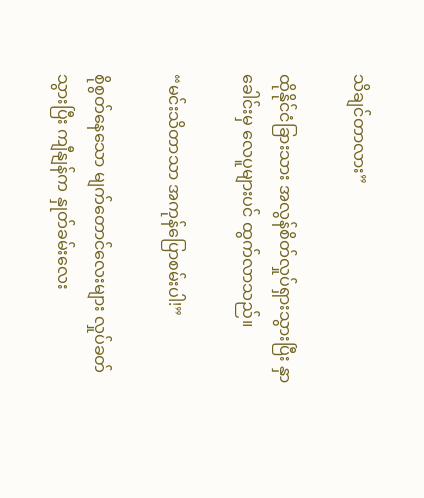သိချင်တာလား”

ထိုနိုင်ငံခြားသား အလွန်စိတ်လှုပ်ရှားသွားပြီး နှာခေါင်းမှ လေပူများပင် ထွက်လာသည်။

“မင်းသိတာသာ အကုန်ပြောစမ်းပါ!”

စိုစွတ်နေသော မျက်တောင်လေးများ လှုပ်ခတ်သွားပြီး ကျီနျန်က နှုတ်ခမ်းလေး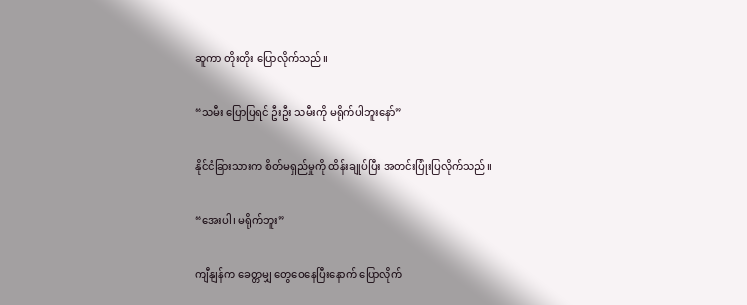ဆူကာ တိုးတိုး ပြောလိုက်သည်။

“သမီး ပြောပြရင် ဦးဦး သမီးကို မရိုက်ပါဘူးနော်”

နိုင်ငံခြားသားက စိတ်မရှည်မှုကို ထိန်းချုပ်ပြီး အတင်းပြုံးပြလိုက်သည်။

“အေးပါ၊ မရိုက်ဘူး”

ကျီနျန်က ခေတ္တမျှ တွေဝေနေပြီးနောက် ပြောလိုက်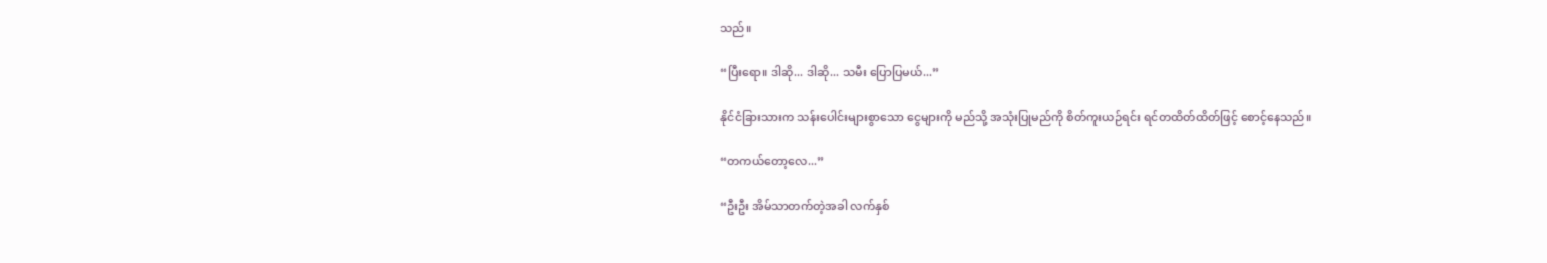သည်။

“ပြီးရော။ ဒါဆို... ဒါဆို... သမီး ပြောပြမယ်...”

နိုင်ငံခြားသားက သန်းပေါင်းများစွာသော ငွေများကို မည်သို့ အသုံးပြုမည်ကို စိတ်ကူးယဉ်ရင်း ရင်တထိတ်ထိတ်ဖြင့် စောင့်နေသည်။

“တကယ်တော့လေ...”

“ဦးဦး အိမ်သာတက်တဲ့အခါ လက်နှစ်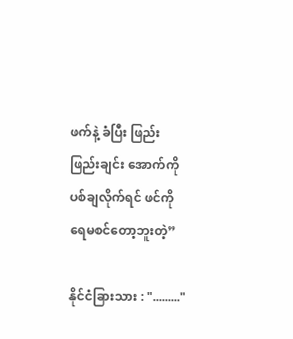ဖက်နဲ့ ခံပြီး ဖြည်းဖြည်းချင်း အောက်ကို ပစ်ချလိုက်ရင် ဖင်ကို ရေမစင်တော့ဘူးတဲ့”

နိုင်ငံခြားသား : "........."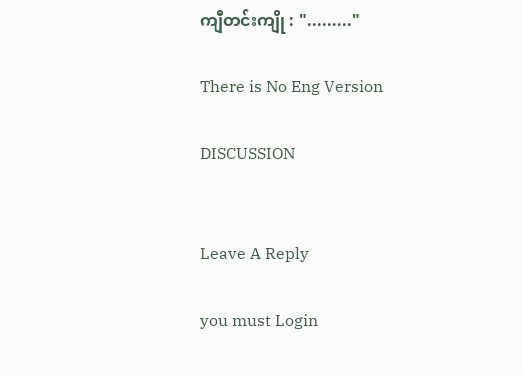ကျီတင်းကျို : "........."

There is No Eng Version

DISCUSSION


Leave A Reply

you must Login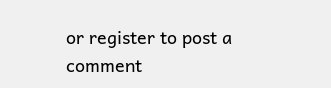or register to post a comment